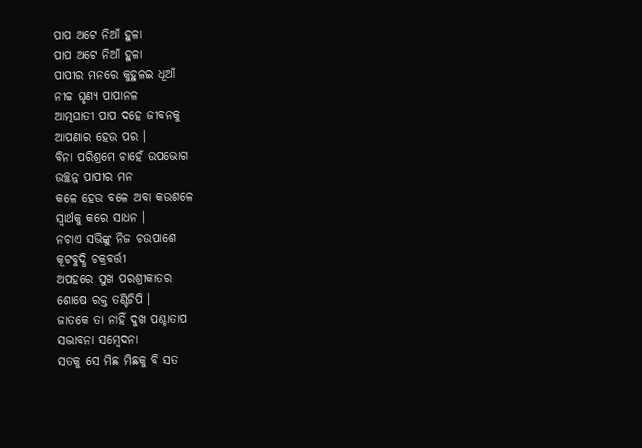ପାପ ଅଟେ ନିଆଁ ହୁଳା
ପାପ ଅଟେ ନିଆଁ ହୁଳା
ପାପୀର ମନରେ କୁହୁଳଇ ଧୂଆଁ
ନୀଚ୍ଚ ଘୃଣ୍ୟ ପାପାନଳ
ଆତ୍ମଘାତୀ ପାପ ଦହେ ଜୀବନକୁ
ଆପଣାର ହେଉ ପର ।
ବିନା ପରିଶ୍ରମେ ଚାହେଁ ଉପଭୋଗ
ଉଚ୍ଛନ୍ନ ପାପୀର ମନ
କଳେ ହେଉ ବଳେ ଅବା କଉଶଳେ
ସ୍ୱାର୍ଥକୁ କରେ ସାଧନ ।
ନଚାଏ ସଭିଙ୍କୁ ନିଜ ଚଉପାଶେ
କୂଟବୁଦ୍ଧି ଚକ୍ରବର୍ତ୍ତୀ
ଅପହରେ ସୁଖ ପରଶ୍ରୀକାତର
ଶୋଷେ ରକ୍ତ ତଣ୍ଟିଚିପି ।
ଜାତକେ ତା ନାହିଁ ଦୁଖ ପଶ୍ଚାତାପ
ସଦ୍ଭାବନା ସମ୍ବେଦନା
ସତକୁ ସେ ମିଛ ମିଛକୁ ବି ସତ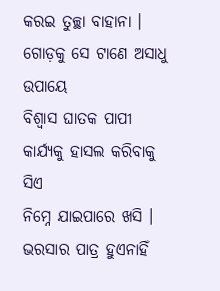କରଇ ତୁଚ୍ଛା ବାହାନା ।
ଗୋଡ଼କୁ ସେ ଟାଣେ ଅସାଧୁ ଉପାୟେ
ବିଶ୍ବାସ ଘାତକ ପାପୀ
କାର୍ଯ୍ୟକୁ ହାସଲ କରିବାକୁ ସିଏ
ନିମ୍ନେ ଯାଇପାରେ ଖସି ।
ଭରସାର ପାତ୍ର ହୁଏନାହିଁ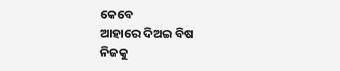କେବେ
ଆହାରେ ଦିଅଇ ବିଷ
ନିଜକୁ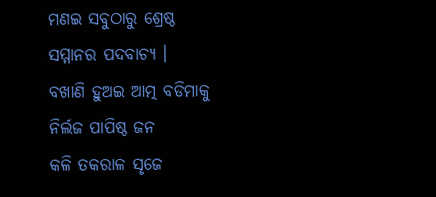ମଣଇ ସବୁଠାରୁ ଶ୍ରେଷ୍ଠ
ସମ୍ମାନର ପଦବାଚ୍ୟ ।
ବଖାଣି ହୁଅଇ ଆତ୍ମ ବଡିମାକୁ
ନିର୍ଲଜ ପାପିଷ୍ଠ ଜନ
କଳି ତକରାଳ ସୃଜେ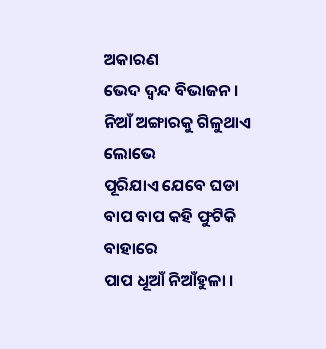ଅକାରଣ
ଭେଦ ଦ୍ୱନ୍ଦ ବିଭାଜନ ।
ନିଆଁ ଅଙ୍ଗାରକୁ ଗିଳୁଥାଏ ଲୋଭେ
ପୂରିଯାଏ ଯେବେ ଘଡା
ବାପ ବାପ କହି ଫୁଟିକି ବାହାରେ
ପାପ ଧୂଆଁ ନିଆଁହୁଳା ।